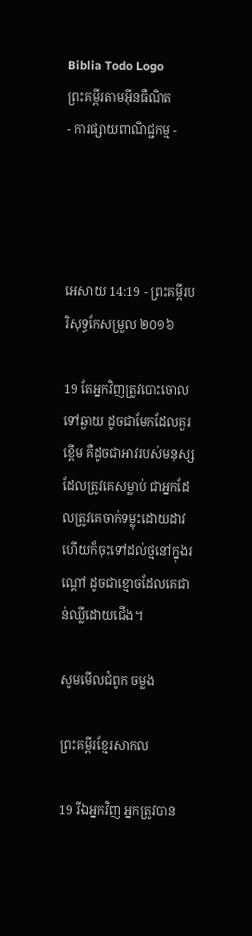Biblia Todo Logo
ព្រះគម្ពីរតាមអ៊ីនធឺណិត
- ការផ្សាយពាណិជ្ជកម្ម -




អេសាយ 14:19 - ព្រះគម្ពីរបរិសុទ្ធកែសម្រួល ២០១៦

19 តែអ្នកវិញត្រូវបោះចោលទៅឆ្ងាយ ដូចជាមែកដែលគួរខ្ពើម គឺដូចជាអាវរបស់មនុស្សដែលត្រូវគេសម្លាប់ ជាអ្នកដែលត្រូវគេចាក់ទម្លុះដោយដាវ ហើយក៏ចុះទៅដល់ថ្មនៅក្នុងរណ្តៅ ដូចជាខ្មោចដែលគេជាន់ឈ្លីដោយជើង។

សូមមើលជំពូក ចម្លង

ព្រះគម្ពីរខ្មែរសាកល

19 រីឯអ្នកវិញ អ្នកត្រូវបាន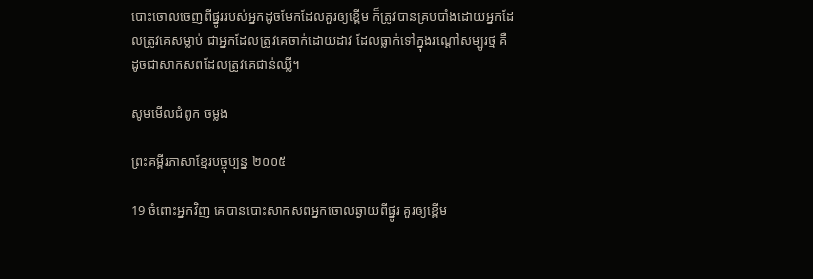បោះចោលចេញពីផ្នូររបស់អ្នកដូចមែកដែលគួរឲ្យខ្ពើម ក៏ត្រូវបានគ្របបាំងដោយអ្នកដែលត្រូវគេសម្លាប់ ជាអ្នកដែលត្រូវគេចាក់ដោយដាវ ដែលធ្លាក់ទៅក្នុងរណ្ដៅសម្បូរថ្ម គឺដូចជាសាកសពដែលត្រូវគេជាន់ឈ្លី។

សូមមើលជំពូក ចម្លង

ព្រះគម្ពីរភាសាខ្មែរបច្ចុប្បន្ន ២០០៥

19 ចំពោះអ្នកវិញ គេបានបោះសាក‌សពអ្នកចោលឆ្ងាយពីផ្នូរ គួរឲ្យខ្ពើម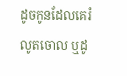ដូចកូនដែលគេរំលូតចោល ឬដូ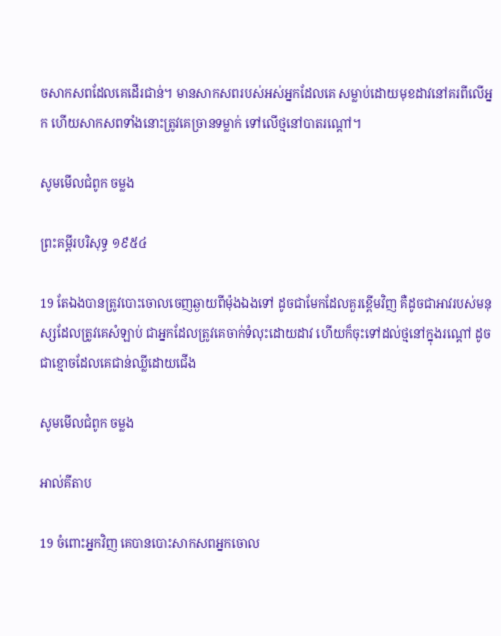ចសាក‌សពដែលគេដើរជាន់។ មានសាក‌សពរបស់អស់អ្នកដែលគេ សម្លាប់ដោយមុខដាវនៅគរពីលើអ្នក ហើយសាក‌សពទាំងនោះត្រូវគេច្រានទម្លាក់ ទៅលើថ្មនៅបាតរណ្ដៅ។

សូមមើលជំពូក ចម្លង

ព្រះគម្ពីរបរិសុទ្ធ ១៩៥៤

19 តែឯងបានត្រូវបោះចោលចេញឆ្ងាយពីម៉ុងឯងទៅ ដូចជាមែកដែលគួរខ្ពើមវិញ គឺដូចជាអាវរបស់មនុស្សដែលត្រូវគេសំឡាប់ ជាអ្នកដែលត្រូវគេចាក់ទំលុះដោយដាវ ហើយក៏ចុះទៅដល់ថ្មនៅក្នុងរណ្តៅ ដូចជាខ្មោចដែលគេជាន់ឈ្លីដោយជើង

សូមមើលជំពូក ចម្លង

អាល់គីតាប

19 ចំពោះអ្នកវិញ គេបានបោះសាក‌សពអ្នកចោល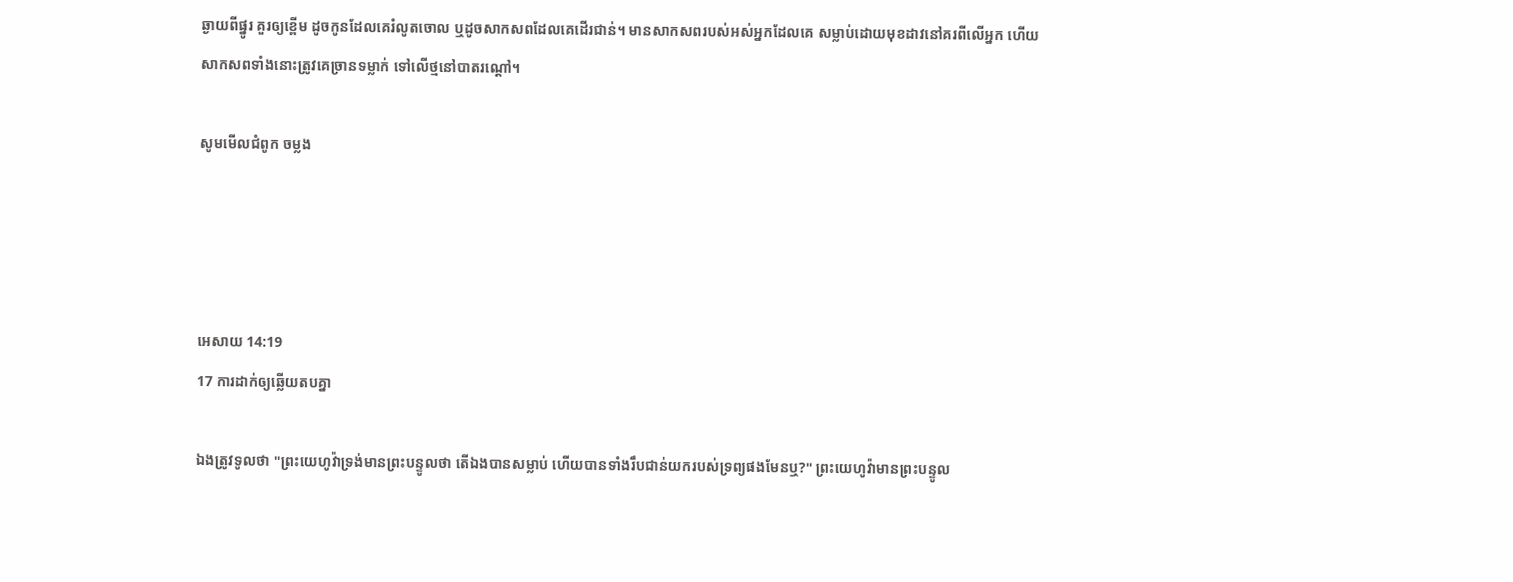ឆ្ងាយពីផ្នូរ គួរឲ្យខ្ពើម ដូចកូនដែលគេរំលូតចោល ឬដូចសាក‌សពដែលគេដើរជាន់។ មានសាក‌សពរបស់អស់អ្នកដែលគេ សម្លាប់ដោយមុខដាវនៅគរពីលើអ្នក ហើយសាក‌សពទាំងនោះត្រូវគេច្រានទម្លាក់ ទៅលើថ្មនៅបាតរណ្ដៅ។

សូមមើលជំពូក ចម្លង




អេសាយ 14:19
17 ការដាក់ឲ្យឆ្លើយតបគ្នា

ឯងត្រូវទូលថា "ព្រះ‌‌យេហូវ៉ាទ្រង់មានព្រះ‌បន្ទូលថា តើឯងបានសម្លាប់ ហើយបានទាំងរឹប‌ជាន់យករបស់ទ្រព្យផងមែនឬ?" ព្រះ‌យេហូវ៉ាមានព្រះ‌បន្ទូល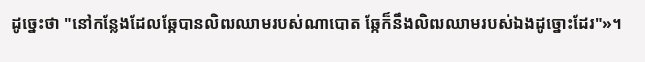ដូច្នេះថា "នៅកន្លែងដែលឆ្កែបានលិឍឈាមរបស់ណា‌បោត ឆ្កែក៏នឹងលិឍឈាមរបស់ឯងដូច្នោះដែរ"»។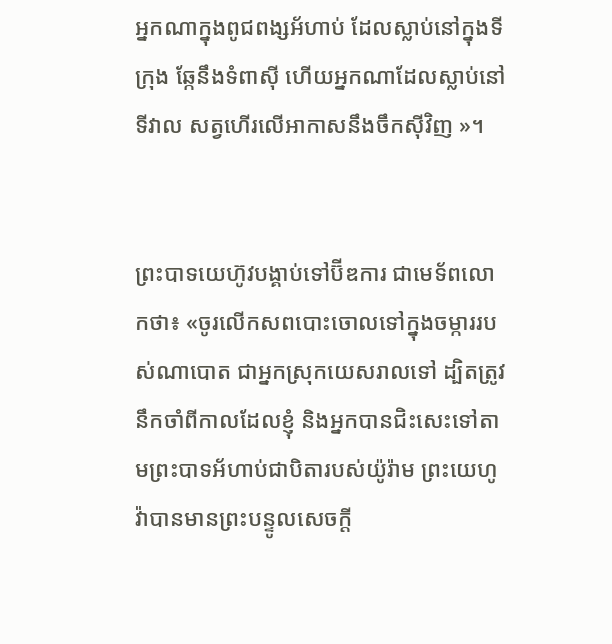អ្នកណាក្នុងពូជ‌ពង្សអ័ហាប់ ដែលស្លាប់នៅក្នុងទីក្រុង ឆ្កែនឹងទំពាស៊ី ហើយអ្នកណាដែលស្លាប់នៅទីវាល សត្វហើរលើអាកាសនឹងចឹកស៊ីវិញ »។


ព្រះបាទយេហ៊ូវបង្គាប់ទៅប៊ីឌការ ជាមេ‌ទ័ពលោកថា៖ «ចូរលើកសពបោះចោលទៅក្នុងចម្ការរបស់ណា‌បោត ជាអ្នកស្រុកយេស‌រាលទៅ ដ្បិតត្រូវនឹកចាំពីកាលដែលខ្ញុំ និងអ្នកបានជិះសេះទៅតាមព្រះបាទអ័ហាប់ជាបិតារបស់យ៉ូរ៉ាម ព្រះ‌យេហូវ៉ាបានមានព្រះ‌បន្ទូលសេចក្ដី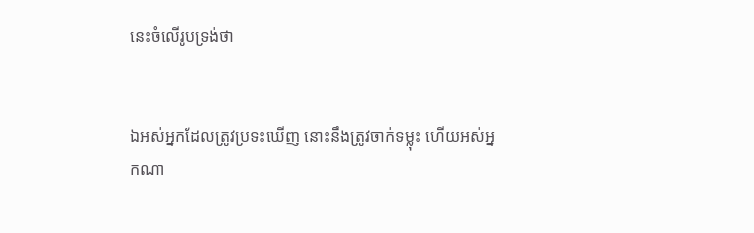នេះចំលើរូបទ្រង់ថា


ឯអស់អ្នកដែលត្រូវប្រទះឃើញ នោះនឹងត្រូវចាក់ទម្លុះ ហើយអស់អ្នកណា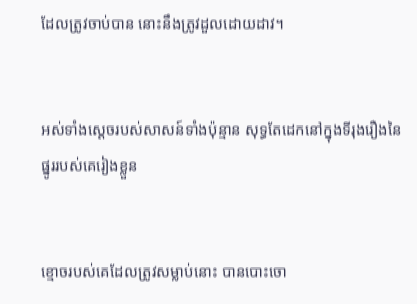ដែលត្រូវចាប់បាន នោះនឹងត្រូវដួលដោយដាវ។


អស់ទាំងស្តេចរបស់សាសន៍ទាំងប៉ុន្មាន សុទ្ធតែដេកនៅក្នុងទីរុងរឿងនៃផ្នូររបស់គេរៀងខ្លួន


ខ្មោចរបស់គេដែលត្រូវសម្លាប់នោះ បានបោះចោ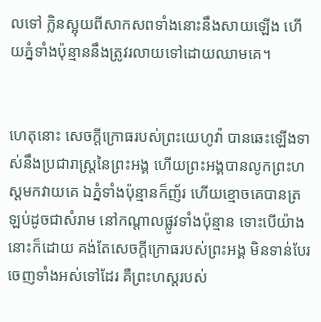លទៅ ក្លិនស្អុយពីសាក‌សពទាំងនោះនឹងសាយឡើង ហើយភ្នំទាំងប៉ុន្មាននឹងត្រូវរលាយទៅដោយឈាមគេ។


ហេតុនោះ សេចក្ដីក្រោធរបស់ព្រះ‌យេហូវ៉ា បានឆេះឡើងទាស់នឹងប្រជា‌រាស្ត្រនៃព្រះ‌អង្គ ហើយព្រះ‌អង្គបានលូកព្រះ‌ហស្តមកវាយគេ ឯភ្នំទាំងប៉ុន្មានក៏ញ័រ ហើយខ្មោចគេបានត្រឡប់ដូចជាសំរាម នៅកណ្ដាលផ្លូវទាំងប៉ុន្មាន ទោះបើយ៉ាងនោះក៏ដោយ គង់តែសេចក្ដីក្រោធរបស់ព្រះ‌អង្គ មិនទាន់បែរចេញទាំងអស់ទៅដែរ គឺព្រះ‌ហស្តរបស់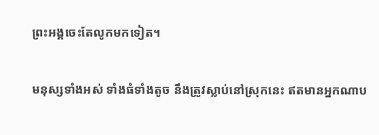ព្រះ‌អង្គចេះតែលូកមកទៀត។


មនុស្សទាំងអស់ ទាំងធំទាំងតូច នឹងត្រូវស្លាប់នៅស្រុកនេះ ឥតមានអ្នកណាប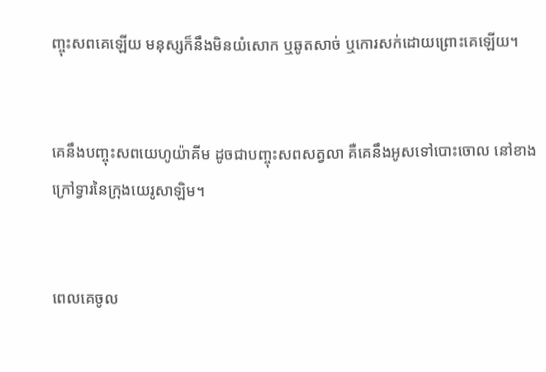ញ្ចុះសពគេឡើយ មនុស្សក៏នឹងមិនយំសោក ឬឆូតសាច់ ឬកោរសក់ដោយព្រោះគេឡើយ។


គេនឹងបញ្ចុះសពយេហូ‌យ៉ាគីម ដូចជាបញ្ចុះសពសត្វលា គឺគេនឹងអូសទៅបោះចោល នៅខាងក្រៅទ្វារនៃក្រុងយេរូ‌សាឡិម។


ពេលគេចូល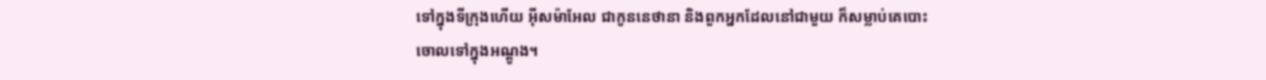ទៅក្នុងទីក្រុងហើយ អ៊ីស‌ម៉ា‌អែល ជាកូននេថានា និងពួកអ្នកដែលនៅជា‌មួយ ក៏សម្លាប់គេបោះចោលទៅក្នុងអណ្ដូង។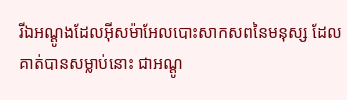រីឯអណ្ដូងដែលអ៊ីស‌ម៉ា‌អែលបោះសាក‌សពនៃមនុស្ស ដែលគាត់បានសម្លាប់នោះ ជាអណ្ដូ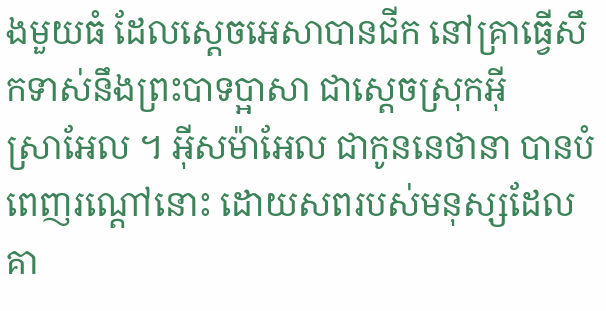ងមួយធំ ដែលស្តេចអេសាបានជីក នៅគ្រាធ្វើសឹកទាស់នឹងព្រះបាទប្អាសា ជាស្តេចស្រុកអ៊ីស្រា‌អែល ។ អ៊ីស‌ម៉ា‌អែល ជាកូននេថានា បានបំពេញរណ្តៅនោះ ដោយសពរបស់មនុស្សដែលគា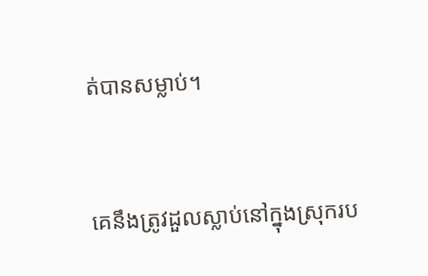ត់បានសម្លាប់។


គេនឹងត្រូវដួលស្លាប់នៅក្នុងស្រុករប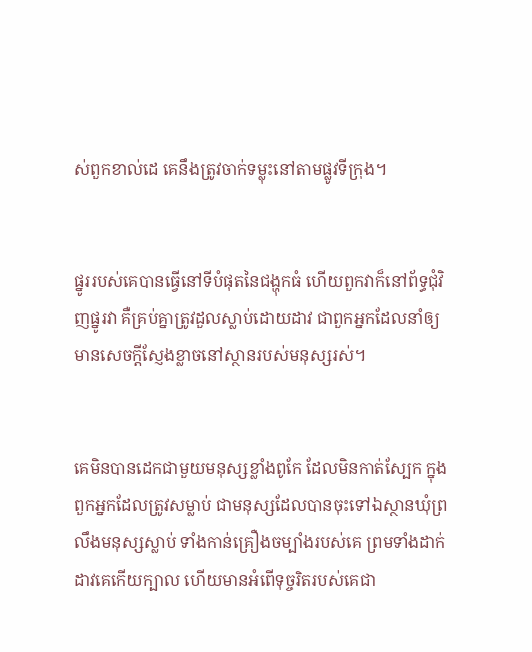ស់ពួកខាល់ដេ គេនឹងត្រូវចាក់ទម្លុះនៅតាមផ្លូវទីក្រុង។


ផ្នូររបស់គេបានធ្វើនៅទីបំផុតនៃជង្ហុកធំ ហើយពួកវាក៏នៅព័ទ្ធជុំ‌វិញផ្នូរវា គឺគ្រប់គ្នាត្រូវដួលស្លាប់ដោយដាវ ជាពួកអ្នកដែលនាំឲ្យមានសេចក្ដីស្ញែង‌ខ្លាចនៅស្ថានរបស់មនុស្សរស់។


គេមិនបានដេកជា‌មួយមនុស្សខ្លាំងពូកែ ដែលមិនកាត់ស្បែក ក្នុងពួកអ្នកដែលត្រូវសម្លាប់ ជាមនុស្សដែលបានចុះទៅឯស្ថានឃុំព្រលឹងមនុស្សស្លាប់ ទាំងកាន់គ្រឿងចម្បាំងរបស់គេ ព្រមទាំងដាក់ដាវគេកើយក្បាល ហើយមានអំពើទុច្ចរិតរបស់គេជា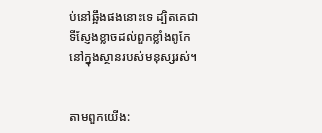ប់នៅឆ្អឹងផងនោះទេ ដ្បិតគេជាទីស្ញែង‌ខ្លាចដល់ពួកខ្លាំងពូកែ នៅក្នុងស្ថានរបស់មនុស្សរស់។


តាមពួកយើង: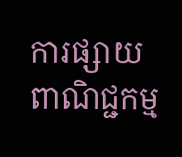ការផ្សាយពាណិជ្ជកម្ម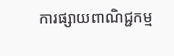ការផ្សាយពាណិជ្ជកម្ម